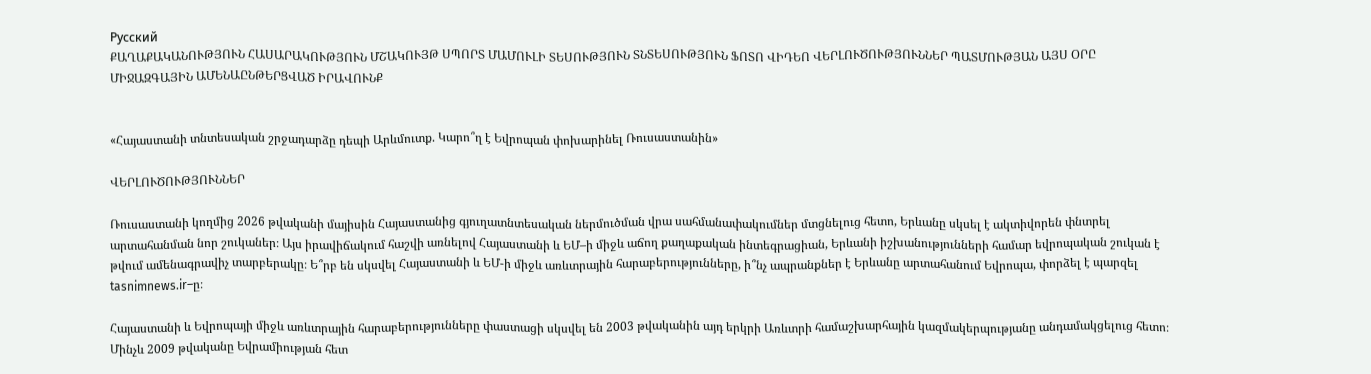Русский
ՔԱՂԱՔԱԿԱՆՈՒԹՅՈՒՆ ՀԱՍԱՐԱԿՈՒԹՅՈՒՆ ՄՇԱԿՈՒՅԹ ՍՊՈՐՏ ՄԱՄՈՒԼԻ ՏԵՍՈՒԹՅՈՒՆ ՏՆՏԵՍՈՒԹՅՈՒՆ ՖՈՏՈ ՎԻԴԵՈ ՎԵՐԼՈՒԾՈՒԹՅՈՒՆՆԵՐ ՊԱՏՄՈՒԹՅԱՆ ԱՅՍ ՕՐԸ ՄԻՋԱԶԳԱՅԻՆ ԱՄԵՆԱԸՆԹԵՐՑՎԱԾ ԻՐԱՎՈՒՆՔ


«Հայաստանի տնտեսական շրջադարձը դեպի Արևմուտք. Կարո՞ղ է Եվրոպան փոխարինել Ռուսաստանին»

ՎԵՐԼՈՒԾՈՒԹՅՈՒՆՆԵՐ

Ռուսաստանի կողմից 2026 թվականի մայիսին Հայաստանից գյուղատնտեսական ներմուծման վրա սահմանափակումներ մտցնելուց հետո, Երևանը սկսել է ակտիվորեն փնտրել արտահանման նոր շուկաներ։ Այս իրավիճակում հաշվի առնելով Հայաստանի և ԵՄ–ի միջև աճող քաղաքական ինտեգրացիան, Երևանի իշխանությունների համար եվրոպական շուկան է թվում ամենագրավիչ տարբերակը։ Ե՞րբ են սկսվել Հայաստանի և ԵՄ-ի միջև առևտրային հարաբերությունները, ի՞նչ ապրանքներ է Երևանը արտահանում Եվրոպա, փորձել է պարզել tasnimnews.ir–ը։

Հայաստանի և Եվրոպայի միջև առևտրային հարաբերությունները փաստացի սկսվել են 2003 թվականին այդ երկրի Առևտրի համաշխարհային կազմակերպությանը անդամակցելուց հետո։ Մինչև 2009 թվականը Եվրամիության հետ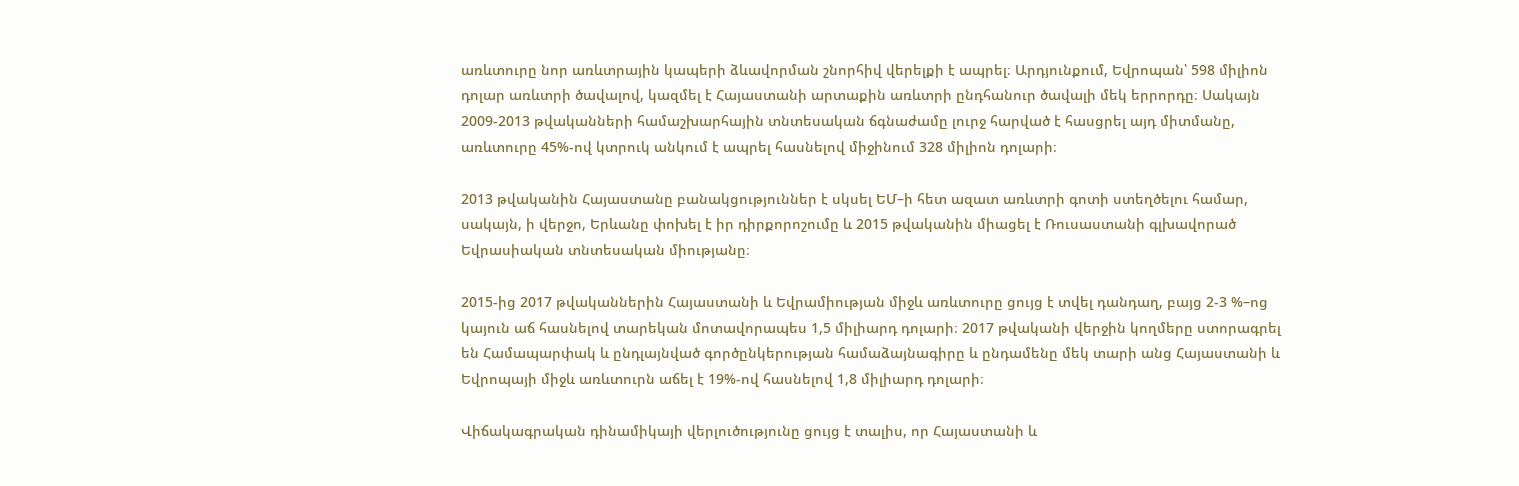առևտուրը նոր առևտրային կապերի ձևավորման շնորհիվ վերելքի է ապրել։ Արդյունքում, Եվրոպան՝ 598 միլիոն դոլար առևտրի ծավալով, կազմել է Հայաստանի արտաքին առևտրի ընդհանուր ծավալի մեկ երրորդը։ Սակայն 2009-2013 թվականների համաշխարհային տնտեսական ճգնաժամը լուրջ հարված է հասցրել այդ միտմանը, առևտուրը 45%-ով կտրուկ անկում է ապրել հասնելով միջինում 328 միլիոն դոլարի։

2013 թվականին Հայաստանը բանակցություններ է սկսել ԵՄ–ի հետ ազատ առևտրի գոտի ստեղծելու համար, սակայն, ի վերջո, Երևանը փոխել է իր դիրքորոշումը և 2015 թվականին միացել է Ռուսաստանի գլխավորած Եվրասիական տնտեսական միությանը։

2015-ից 2017 թվականներին Հայաստանի և Եվրամիության միջև առևտուրը ցույց է տվել դանդաղ, բայց 2-3 %–ոց կայուն աճ հասնելով տարեկան մոտավորապես 1,5 միլիարդ դոլարի։ 2017 թվականի վերջին կողմերը ստորագրել են Համապարփակ և ընդլայնված գործընկերության համաձայնագիրը և ընդամենը մեկ տարի անց Հայաստանի և Եվրոպայի միջև առևտուրն աճել է 19%-ով հասնելով 1,8 միլիարդ դոլարի։

Վիճակագրական դինամիկայի վերլուծությունը ցույց է տալիս, որ Հայաստանի և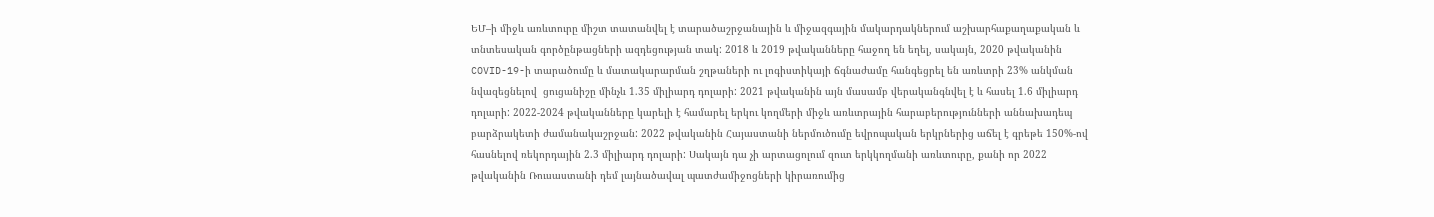ԵՄ–ի միջև առևտուրը միշտ տատանվել է տարածաշրջանային և միջազգային մակարդակներում աշխարհաքաղաքական և տնտեսական գործընթացների ազդեցության տակ: 2018 և 2019 թվականները հաջող են եղել, սակայն, 2020 թվականին COVID-19-ի տարածումը և մատակարարման շղթաների ու լոգիստիկայի ճգնաժամը հանգեցրել են առևտրի 23% անկման նվազեցնելով  ցուցանիշը մինչև 1.35 միլիարդ դոլարի: 2021 թվականին այն մասամբ վերականգնվել է և հասել 1.6 միլիարդ դոլարի: 2022-2024 թվականները կարելի է համարել երկու կողմերի միջև առևտրային հարաբերությունների աննախադեպ բարձրակետի ժամանակաշրջան: 2022 թվականին Հայաստանի ներմուծումը եվրոպական երկրներից աճել է գրեթե 150%-ով հասնելով ռեկորդային 2.3 միլիարդ դոլարի: Սակայն դա չի արտացոլում զուտ երկկողմանի առևտուրը, քանի որ 2022 թվականին Ռուսաստանի դեմ լայնածավալ պատժամիջոցների կիրառումից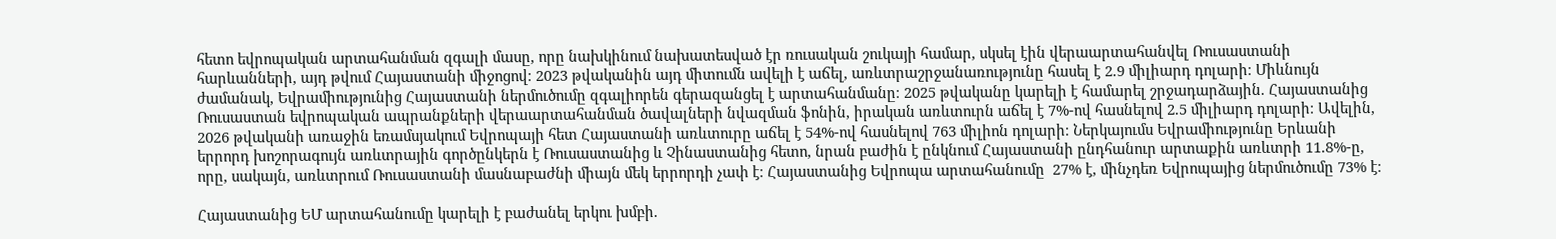հետո եվրոպական արտահանման զգալի մասը, որը նախկինում նախատեսված էր ռուսական շուկայի համար, սկսել էին վերաարտահանվել Ռուսաստանի հարևանների, այդ թվում Հայաստանի միջոցով։ 2023 թվականին այդ միտումն ավելի է աճել, առևտրաշրջանառությունը հասել է 2.9 միլիարդ դոլարի։ Միևնույն ժամանակ, Եվրամիությունից Հայաստանի ներմուծումը զգալիորեն գերազանցել է արտահանմանը։ 2025 թվականը կարելի է համարել շրջադարձային. Հայաստանից Ռուսաստան եվրոպական ապրանքների վերաարտահանման ծավալների նվազման ֆոնին, իրական առևտուրն աճել է 7%-ով հասնելով 2.5 միլիարդ դոլարի։ Ավելին, 2026 թվականի առաջին եռամսյակում Եվրոպայի հետ Հայաստանի առևտուրը աճել է 54%-ով հասնելով 763 միլիոն դոլարի։ Ներկայումս Եվրամիությունը Երևանի երրորդ խոշորագույն առևտրային գործընկերն է Ռուսաստանից և Չինաստանից հետո, նրան բաժին է ընկնում Հայաստանի ընդհանուր արտաքին առևտրի 11.8%-ը, որը, սակայն, առևտրում Ռուսաստանի մասնաբաժնի միայն մեկ երրորդի չափ է։ Հայաստանից Եվրոպա արտահանումը  27% է, մինչդեռ Եվրոպայից ներմուծումը 73% է։

Հայաստանից ԵՄ արտահանումը կարելի է բաժանել երկու խմբի.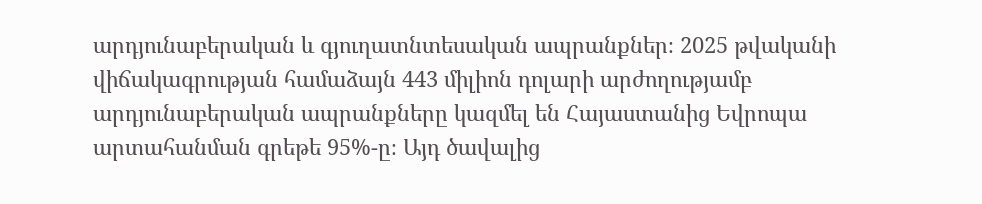արդյունաբերական և գյուղատնտեսական ապրանքներ։ 2025 թվականի վիճակագրության համաձայն 443 միլիոն դոլարի արժողությամբ արդյունաբերական ապրանքները կազմել են Հայաստանից Եվրոպա արտահանման գրեթե 95%-ը։ Այդ ծավալից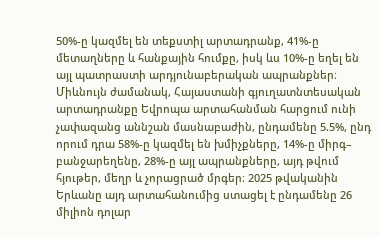50%-ը կազմել են տեքստիլ արտադրանք, 41%-ը մետաղները և հանքային հումքը, իսկ ևս 10%-ը եղել են այլ պատրաստի արդյունաբերական ապրանքներ։ Միևնույն ժամանակ, Հայաստանի գյուղատնտեսական արտադրանքը Եվրոպա արտահանման հարցում ունի չափազանց աննշան մասնաբաժին, ընդամենը 5.5%, ընդ որում դրա 58%-ը կազմել են խմիչքները, 14%-ը միրգ– բանջարեղենը, 28%-ը այլ ապրանքները, այդ թվում հյութեր, մեղր և չորացրած մրգեր։ 2025 թվականին Երևանը այդ արտահանումից ստացել է ընդամենը 26 միլիոն դոլար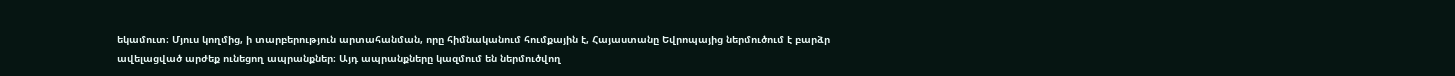եկամուտ։ Մյուս կողմից, ի տարբերություն արտահանման, որը հիմնականում հումքային է, Հայաստանը Եվրոպայից ներմուծում է բարձր ավելացված արժեք ունեցող ապրանքներ։ Այդ ապրանքները կազմում են ներմուծվող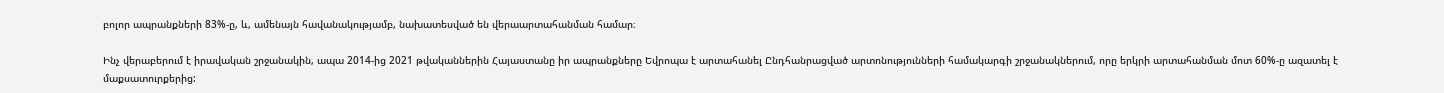բոլոր ապրանքների 83%-ը, և, ամենայն հավանակությամբ, նախատեսված են վերաարտահանման համար։

Ինչ վերաբերում է իրավական շրջանակին, ապա 2014-ից 2021 թվականներին Հայաստանը իր ապրանքները Եվրոպա է արտահանել Ընդհանրացված արտոնությունների համակարգի շրջանակներում, որը երկրի արտահանման մոտ 60%-ը ազատել է մաքսատուրքերից: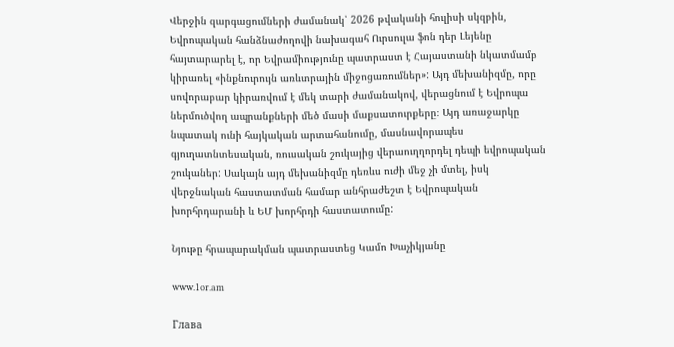Վերջին զարգացումների ժամանակ՝ 2026 թվականի հուլիսի սկզբին, Եվրոպական հանձնաժողովի նախագահ Ուրսուլա ֆոն դեր Լեյենը հայտարարել է, որ Եվրամիությունը պատրաստ է Հայաստանի նկատմամբ կիրառել «ինքնուրույն առևտրային միջոցառումներ»: Այդ մեխանիզմը, որը սովորաբար կիրառվում է մեկ տարի ժամանակով, վերացնում է Եվրոպա ներմուծվող ապրանքների մեծ մասի մաքսատուրքերը։ Այդ առաջարկը նպատակ ունի հայկական արտահանումը, մասնավորապես գյուղատնտեսական, ռուսական շուկայից վերաուղղորդել դեպի եվրոպական շուկաներ: Սակայն այդ մեխանիզմը դեռևս ուժի մեջ չի մտել, իսկ վերջնական հաստատման համար անհրաժեշտ է Եվրոպական խորհրդարանի և ԵՄ խորհրդի հաստատումը:

Նյութը հրապարակման պատրաստեց Կամո Խաչիկյանը

www.1or.am

Глава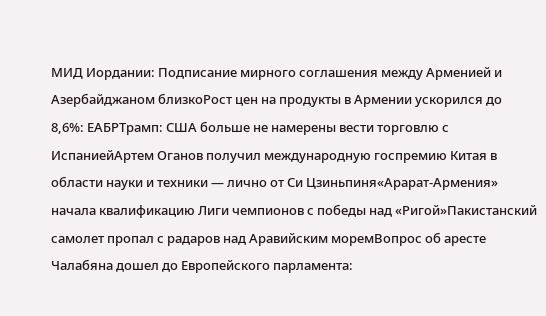МИД Иордании: Подписание мирного соглашения между Арменией и Азербайджаном близкоРост цен на продукты в Армении ускорился до 8,6%: ЕАБРТрамп: США больше не намерены вести торговлю с ИспаниейАртем Оганов получил международную госпремию Китая в области науки и техники — лично от Си Цзиньпиня«Арарат‑Армения» начала квалификацию Лиги чемпионов с победы над «Ригой»Пакистанский самолет пропал с радаров над Аравийским моремВопрос об аресте Чалабяна дошел до Европейского парламента: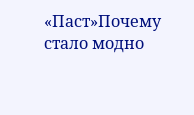«Паст»Почему стало модно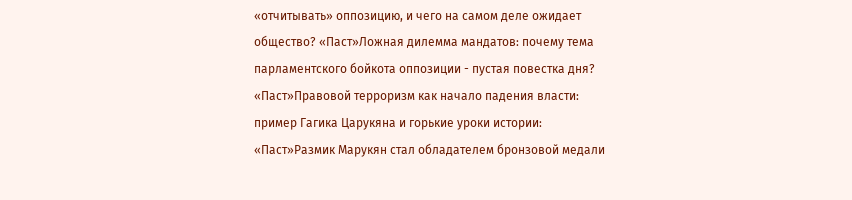«отчитывать» оппозицию, и чего на самом деле ожидает общество? «Паст»Ложная дилемма мандатов: почему тема парламентского бойкота оппозиции - пустая повестка дня? «Паст»Правовой терроризм как начало падения власти: пример Гагика Царукяна и горькие уроки истории: «Паст»Размик Марукян стал обладателем бронзовой медали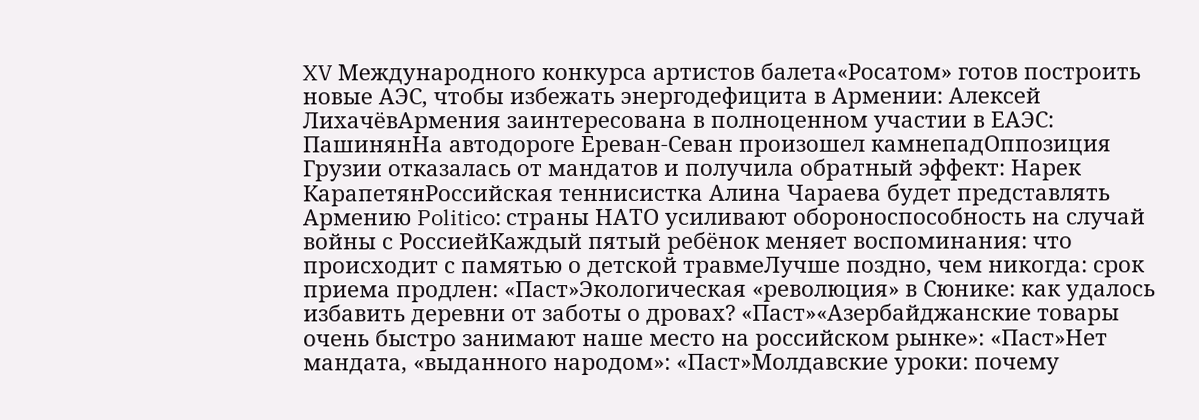XV Международного конкурса артистов балета«Росатом» готов построить новые АЭС, чтобы избежать энергодефицита в Армении: Алексей ЛихачёвАрмения заинтересована в полноценном участии в ЕАЭС: ПашинянНа автодороге Ереван-Севан произошел камнепадОппозиция Грузии отказалась от мандатов и получила обратный эффект: Нарек КарапетянРоссийская теннисистка Алина Чараева будет представлять Армению Politico: страны НАТО усиливают обороноспособность на случай войны с РоссиейКаждый пятый ребёнок меняет воспоминания: что происходит с памятью о детской травмеЛучше поздно, чем никогда: срок приема продлен: «Паст»Экологическая «революция» в Сюнике: как удалось избавить деревни от заботы о дровах? «Паст»«Азербайджанские товары очень быстро занимают наше место на российском рынке»: «Паст»Нет мандата, «выданного народом»: «Паст»Молдавские уроки: почему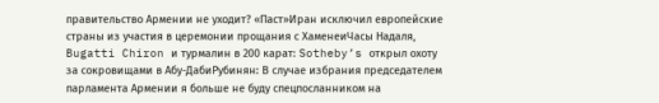правительство Армении не уходит? «Паст»Иран исключил европейские страны из участия в церемонии прощания с ХаменеиЧасы Надаля, Bugatti Chiron и турмалин в 200 карат: Sotheby’s открыл охоту за сокровищами в Абу-ДабиРубинян: В случае избрания председателем парламента Армении я больше не буду спецпосланником на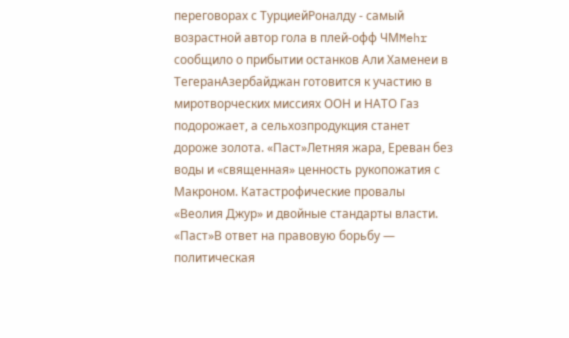переговорах с ТурциейРоналду - самый возрастной автор гола в плей-офф ЧМMehr сообщило о прибытии останков Али Хаменеи в ТегеранАзербайджан готовится к участию в миротворческих миссиях ООН и НАТО Газ подорожает, а сельхозпродукция станет дороже золота. «Паст»Летняя жара, Ереван без воды и «священная» ценность рукопожатия с Макроном. Катастрофические провалы «Веолия Джур» и двойные стандарты власти. «Паст»В ответ на правовую борьбу — политическая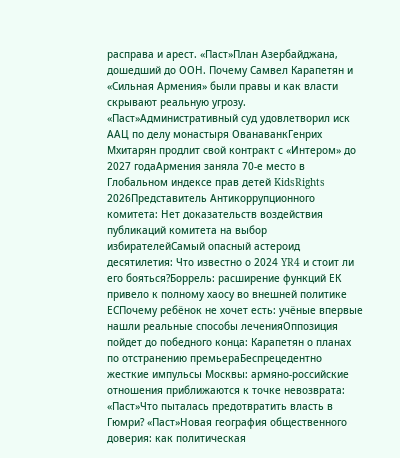расправа и арест. «Паст»План Азербайджана, дошедший до ООН. Почему Самвел Карапетян и «Сильная Армения» были правы и как власти скрывают реальную угрозу. «Паст»Административный суд удовлетворил иск ААЦ по делу монастыря ОванаванкГенрих Мхитарян продлит свой контракт с «Интером» до 2027 годаАрмения заняла 70-е место в Глобальном индексе прав детей KidsRights 2026Представитель Антикоррупционного комитета: Нет доказательств воздействия публикаций комитета на выбор избирателейСамый опасный астероид десятилетия: Что известно о 2024 YR4 и стоит ли его бояться?Боррель: расширение функций ЕК привело к полному хаосу во внешней политике ЕСПочему ребёнок не хочет есть: учёные впервые нашли реальные способы леченияОппозиция пойдет до победного конца: Карапетян о планах по отстранению премьераБеспрецедентно жесткие импульсы Москвы: армяно-российские отношения приближаются к точке невозврата: «Паст»Что пыталась предотвратить власть в Гюмри? «Паст»Новая география общественного доверия: как политическая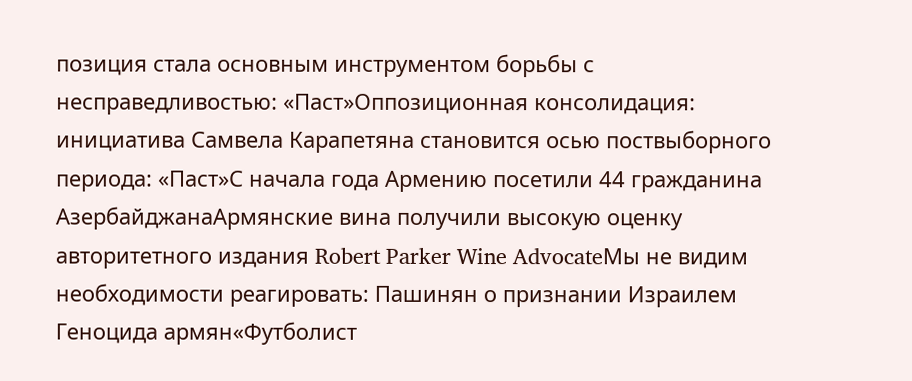позиция стала основным инструментом борьбы с несправедливостью: «Паст»Оппозиционная консолидация: инициатива Самвела Карапетяна становится осью поствыборного периода: «Паст»С начала года Армению посетили 44 гражданина АзербайджанаАрмянские вина получили высокую оценку авторитетного издания Robert Parker Wine AdvocateМы не видим необходимости реагировать: Пашинян о признании Израилем Геноцида армян«Футболист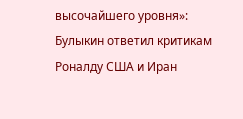высочайшего уровня»: Булыкин ответил критикам Роналду США и Иран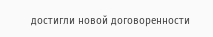достигли новой договоренности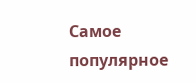Самое популярное